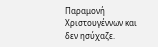Παραμονή Χριστουγέννων και δεν ησύχαζε.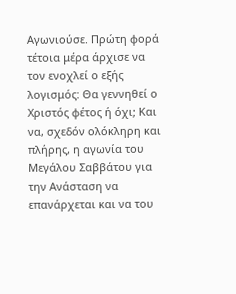Αγωνιούσε. Πρώτη φορά τέτοια μέρα άρχισε να τον ενοχλεί ο εξής λογισμός: Θα γεννηθεί ο Χριστός φέτος ή όχι; Και να, σχεδόν ολόκληρη και πλήρης, η αγωνία του Μεγάλου Σαββάτου για την Ανάσταση να επανάρχεται και να του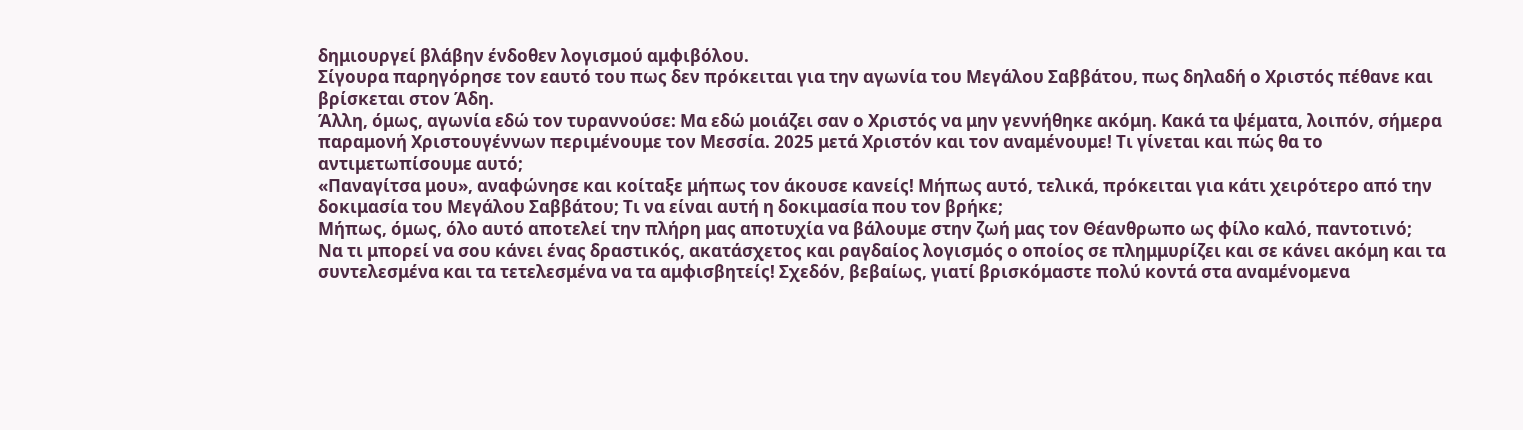δημιουργεί βλάβην ένδοθεν λογισμού αμφιβόλου.
Σίγουρα παρηγόρησε τον εαυτό του πως δεν πρόκειται για την αγωνία του Μεγάλου Σαββάτου, πως δηλαδή ο Χριστός πέθανε και βρίσκεται στον Άδη.
Άλλη, όμως, αγωνία εδώ τον τυραννούσε: Μα εδώ μοιάζει σαν ο Χριστός να μην γεννήθηκε ακόμη. Κακά τα ψέματα, λοιπόν, σήμερα παραμονή Χριστουγέννων περιμένουμε τον Μεσσία. 2025 μετά Χριστόν και τον αναμένουμε! Τι γίνεται και πώς θα το αντιμετωπίσουμε αυτό;
«Παναγίτσα μου», αναφώνησε και κοίταξε μήπως τον άκουσε κανείς! Μήπως αυτό, τελικά, πρόκειται για κάτι χειρότερο από την δοκιμασία του Μεγάλου Σαββάτου; Τι να είναι αυτή η δοκιμασία που τον βρήκε;
Μήπως, όμως, όλο αυτό αποτελεί την πλήρη μας αποτυχία να βάλουμε στην ζωή μας τον Θέανθρωπο ως φίλο καλό, παντοτινό;
Να τι μπορεί να σου κάνει ένας δραστικός, ακατάσχετος και ραγδαίος λογισμός ο οποίος σε πλημμυρίζει και σε κάνει ακόμη και τα συντελεσμένα και τα τετελεσμένα να τα αμφισβητείς! Σχεδόν, βεβαίως, γιατί βρισκόμαστε πολύ κοντά στα αναμένομενα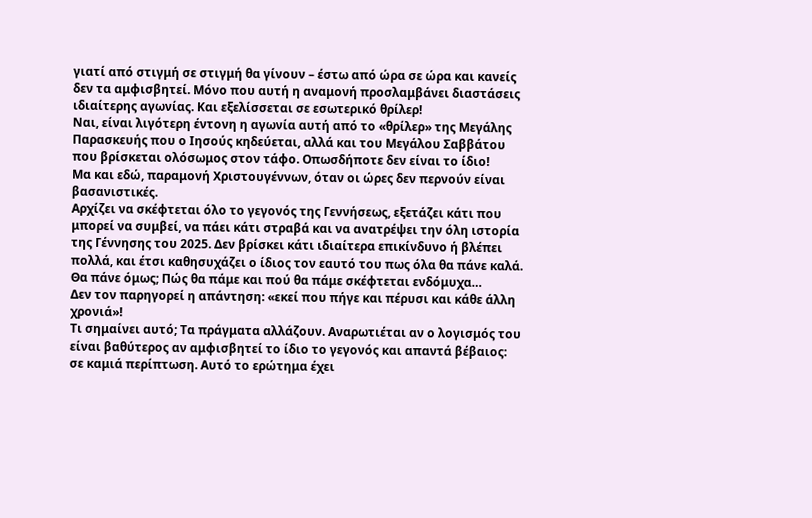γιατί από στιγμή σε στιγμή θα γίνουν – έστω από ώρα σε ώρα και κανείς δεν τα αμφισβητεί. Μόνο που αυτή η αναμονή προσλαμβάνει διαστάσεις ιδιαίτερης αγωνίας. Και εξελίσσεται σε εσωτερικό θρίλερ!
Ναι, είναι λιγότερη έντονη η αγωνία αυτή από το «θρίλερ» της Μεγάλης Παρασκευής που ο Ιησούς κηδεύεται, αλλά και του Μεγάλου Σαββάτου που βρίσκεται ολόσωμος στον τάφο. Οπωσδήποτε δεν είναι το ίδιο!
Μα και εδώ, παραμονή Χριστουγέννων, όταν οι ώρες δεν περνούν είναι βασανιστικές.
Αρχίζει να σκέφτεται όλο το γεγονός της Γεννήσεως, εξετάζει κάτι που μπορεί να συμβεί, να πάει κάτι στραβά και να ανατρέψει την όλη ιστορία της Γέννησης του 2025. Δεν βρίσκει κάτι ιδιαίτερα επικίνδυνο ή βλέπει πολλά, και έτσι καθησυχάζει ο ίδιος τον εαυτό του πως όλα θα πάνε καλά.
Θα πάνε όμως; Πώς θα πάμε και πού θα πάμε σκέφτεται ενδόμυχα…
Δεν τον παρηγορεί η απάντηση: «εκεί που πήγε και πέρυσι και κάθε άλλη χρονιά»!
Τι σημαίνει αυτό; Τα πράγματα αλλάζουν. Αναρωτιέται αν ο λογισμός του είναι βαθύτερος αν αμφισβητεί το ίδιο το γεγονός και απαντά βέβαιος: σε καμιά περίπτωση. Αυτό το ερώτημα έχει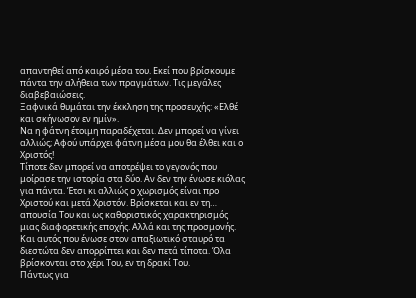απαντηθεί από καιρό μέσα του. Εκεί που βρίσκουμε πάντα την αλήθεια των πραγμάτων. Τις μεγάλες διαβεβαιώσεις.
Ξαφνικά θυμάται την έκκληση της προσευχής: «Ελθέ και σκήνωσον εν ημίν».
Να η φάτνη έτοιμη παραδέχεται. Δεν μπορεί να γίνει αλλιώς; Αφού υπάρχει φάτνη μέσα μου θα έλθει και ο Χριστός!
Τίποτε δεν μπορεί να αποτρέψει το γεγονός που μοίρασε την ιστορία στα δύο. Αν δεν την ένωσε κιόλας για πάντα. Έτσι κι αλλιώς ο χωρισμός είναι προ Χριστού και μετά Χριστόν. Βρίσκεται και εν τη… απουσία Του και ως καθοριστικός χαρακτηρισμός μιας διαφορετικής εποχής. Αλλά και της προσμονής. Και αυτός που ένωσε στον απαξιωτικό σταυρό τα διεστώτα δεν απορρίπτει και δεν πετά τίποτα. Όλα βρίσκονται στο χέρι Του, εν τη δρακί Του.
Πάντως για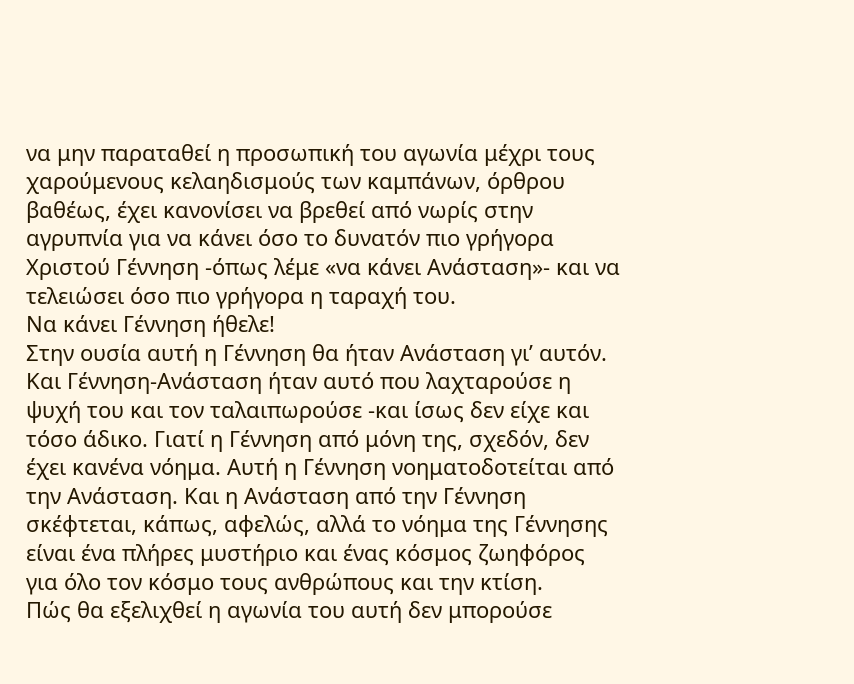να μην παραταθεί η προσωπική του αγωνία μέχρι τους χαρούμενους κελαηδισμούς των καμπάνων, όρθρου βαθέως, έχει κανονίσει να βρεθεί από νωρίς στην αγρυπνία για να κάνει όσο το δυνατόν πιο γρήγορα Χριστού Γέννηση -όπως λέμε «να κάνει Ανάσταση»- και να τελειώσει όσο πιο γρήγορα η ταραχή του.
Να κάνει Γέννηση ήθελε!
Στην ουσία αυτή η Γέννηση θα ήταν Ανάσταση γι’ αυτόν. Και Γέννηση-Ανάσταση ήταν αυτό που λαχταρούσε η ψυχή του και τον ταλαιπωρούσε -και ίσως δεν είχε και τόσο άδικο. Γιατί η Γέννηση από μόνη της, σχεδόν, δεν έχει κανένα νόημα. Αυτή η Γέννηση νοηματοδοτείται από την Ανάσταση. Και η Ανάσταση από την Γέννηση σκέφτεται, κάπως, αφελώς, αλλά το νόημα της Γέννησης είναι ένα πλήρες μυστήριο και ένας κόσμος ζωηφόρος για όλο τον κόσμο τους ανθρώπους και την κτίση.
Πώς θα εξελιχθεί η αγωνία του αυτή δεν μπορούσε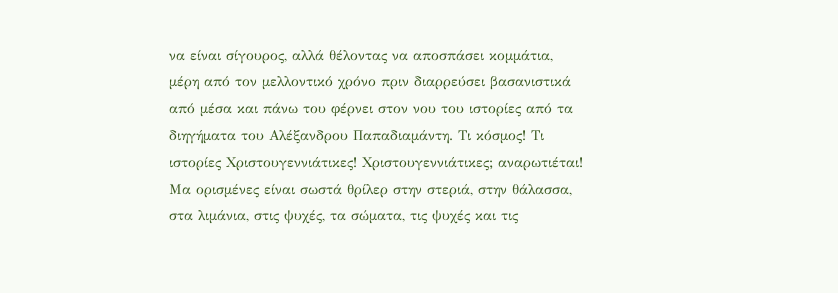να είναι σίγουρος, αλλά θέλοντας να αποσπάσει κομμάτια, μέρη από τον μελλοντικό χρόνο πριν διαρρεύσει βασανιστικά από μέσα και πάνω του φέρνει στον νου του ιστορίες από τα διηγήματα του Αλέξανδρου Παπαδιαμάντη. Τι κόσμος! Τι ιστορίες Χριστουγεννιάτικες! Χριστουγεννιάτικες; αναρωτιέται! Μα ορισμένες είναι σωστά θρίλερ στην στεριά, στην θάλασσα, στα λιμάνια, στις ψυχές, τα σώματα, τις ψυχές και τις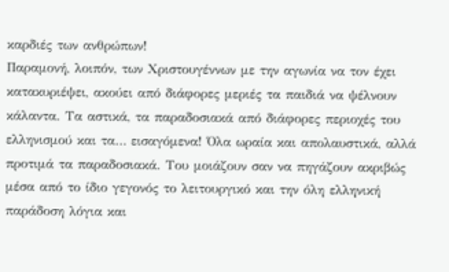καρδιές των ανθρώπων!
Παραμονή, λοιπόν, των Χριστουγέννων με την αγωνία να τον έχει κατακυριέψει, ακούει από διάφορες μεριές τα παιδιά να ψέλνουν κάλαντα. Τα αστικά, τα παραδοσιακά από διάφορες περιοχές του ελληνισμού και τα… εισαγόμενα! Όλα ωραία και απολαυστικά, αλλά προτιμά τα παραδοσιακά. Του μοιάζουν σαν να πηγάζουν ακριβώς μέσα από το ίδιο γεγονός το λειτουργικό και την όλη ελληνική παράδοση λόγια και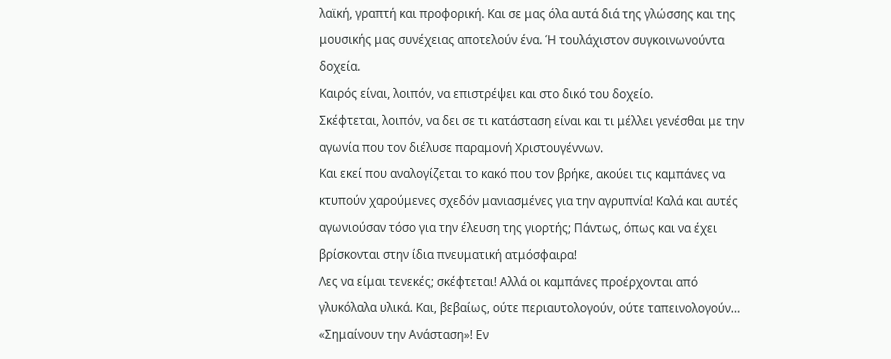λαϊκή, γραπτή και προφορική. Και σε μας όλα αυτά διά της γλώσσης και της μουσικής μας συνέχειας αποτελούν ένα. Ή τουλάχιστον συγκοινωνούντα δοχεία.
Καιρός είναι, λοιπόν, να επιστρέψει και στο δικό του δοχείο.
Σκέφτεται, λοιπόν, να δει σε τι κατάσταση είναι και τι μέλλει γενέσθαι με την αγωνία που τον διέλυσε παραμονή Χριστουγέννων.
Και εκεί που αναλογίζεται το κακό που τον βρήκε, ακούει τις καμπάνες να κτυπούν χαρούμενες σχεδόν μανιασμένες για την αγρυπνία! Καλά και αυτές αγωνιούσαν τόσο για την έλευση της γιορτής; Πάντως, όπως και να έχει βρίσκονται στην ίδια πνευματική ατμόσφαιρα!
Λες να είμαι τενεκές; σκέφτεται! Αλλά οι καμπάνες προέρχονται από γλυκόλαλα υλικά. Και, βεβαίως, ούτε περιαυτολογούν, ούτε ταπεινολογούν… «Σημαίνουν την Ανάσταση»! Εν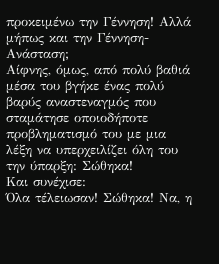προκειμένω την Γέννηση! Αλλά μήπως και την Γέννηση-Ανάσταση;
Αίφνης, όμως, από πολύ βαθιά μέσα του βγήκε ένας πολύ βαρύς αναστεναγμός που σταμάτησε οποιοδήποτε προβληματισμό του με μια λέξη να υπερχειλίζει όλη του την ύπαρξη: Σώθηκα!
Και συνέχισε:
Όλα τέλειωσαν! Σώθηκα! Να, η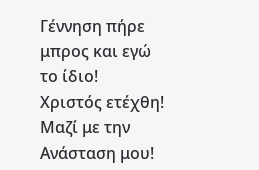Γέννηση πήρε μπρος και εγώ το ίδιο!
Χριστός ετέχθη!
Μαζί με την Ανάσταση μου!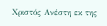Χριστός Ανέστη εκ της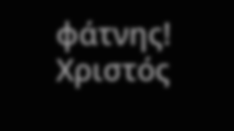φάτνης!
Χριστός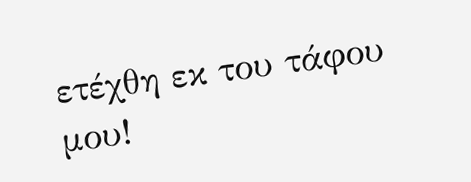ετέχθη εκ του τάφου μου!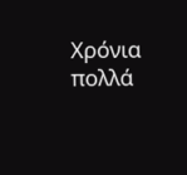Χρόνια πολλά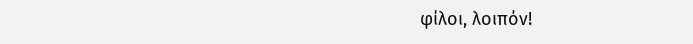φίλοι, λοιπόν!